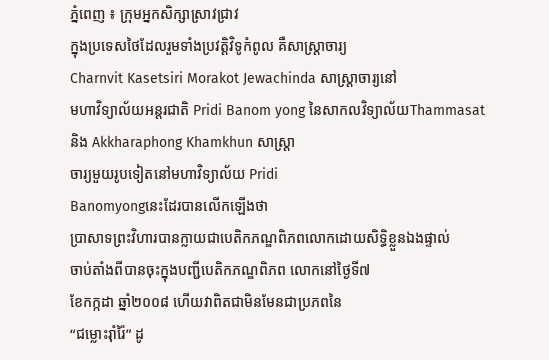ភ្នំពេញ ៖ ក្រុមអ្នកសិក្សាស្រាវជ្រាវ
ក្នុងប្រទេសថៃដែលរួមទាំងប្រវត្ដិវិទូកំពូល គឺសាស្ដ្រាចារ្យ
Charnvit Kasetsiri Morakot Jewachinda សាស្ដ្រាចារ្យនៅ
មហាវិទ្យាល័យអន្ដរជាតិ Pridi Banom yong នៃសាកលវិទ្យាល័យThammasat
និង Akkharaphong Khamkhun សាស្ដ្រា
ចារ្យមួយរូបទៀតនៅមហាវិទ្យាល័យ Pridi
Banomyongនេះដែរបានលើកឡើងថា
ប្រាសាទព្រះវិហារបានក្លាយជាបេតិកភណ្ឌពិភពលោកដោយសិទ្ធិខ្លួនឯងផ្ទាល់
ចាប់តាំងពីបានចុះក្នុងបញ្ជីបេតិកភណ្ឌពិភព លោកនៅថ្ងៃទី៧
ខែកក្កដា ឆ្នាំ២០០៨ ហើយវាពិតជាមិនមែនជាប្រភពនៃ
“ជម្លោះរ៉ាំរ៉ៃ” ដូ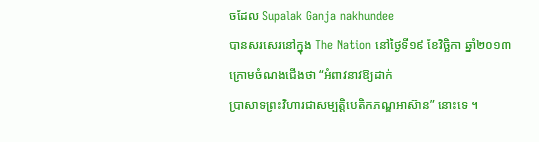ចដែល Supalak Ganja nakhundee
បានសរសេរនៅក្នុង The Nation នៅថ្ងៃទី១៩ ខែវិច្ឆិកា ឆ្នាំ២០១៣
ក្រោមចំណងជើងថា “អំពាវនាវឱ្យដាក់
ប្រាសាទព្រះវិហារជាសម្បត្ដិបេតិកភណ្ឌអាស៊ាន” នោះទេ ។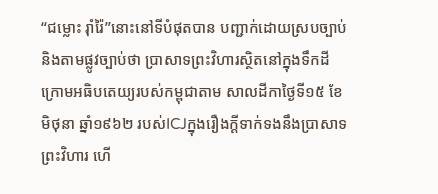“ជម្លោះ រ៉ាំរ៉ៃ”នោះនៅទីបំផុតបាន បញ្ជាក់ដោយស្របច្បាប់និងតាមផ្លូវច្បាប់ថា ប្រាសាទព្រះវិហារស្ថិតនៅក្នុងទឹកដី ក្រោមអធិបតេយ្យរបស់កម្ពុជាតាម សាលដីកាថ្ងៃទី១៥ ខែ មិថុនា ឆ្នាំ១៩៦២ របស់ICJក្នុងរឿងក្ដីទាក់ទងនឹងប្រាសាទ ព្រះវិហារ ហើ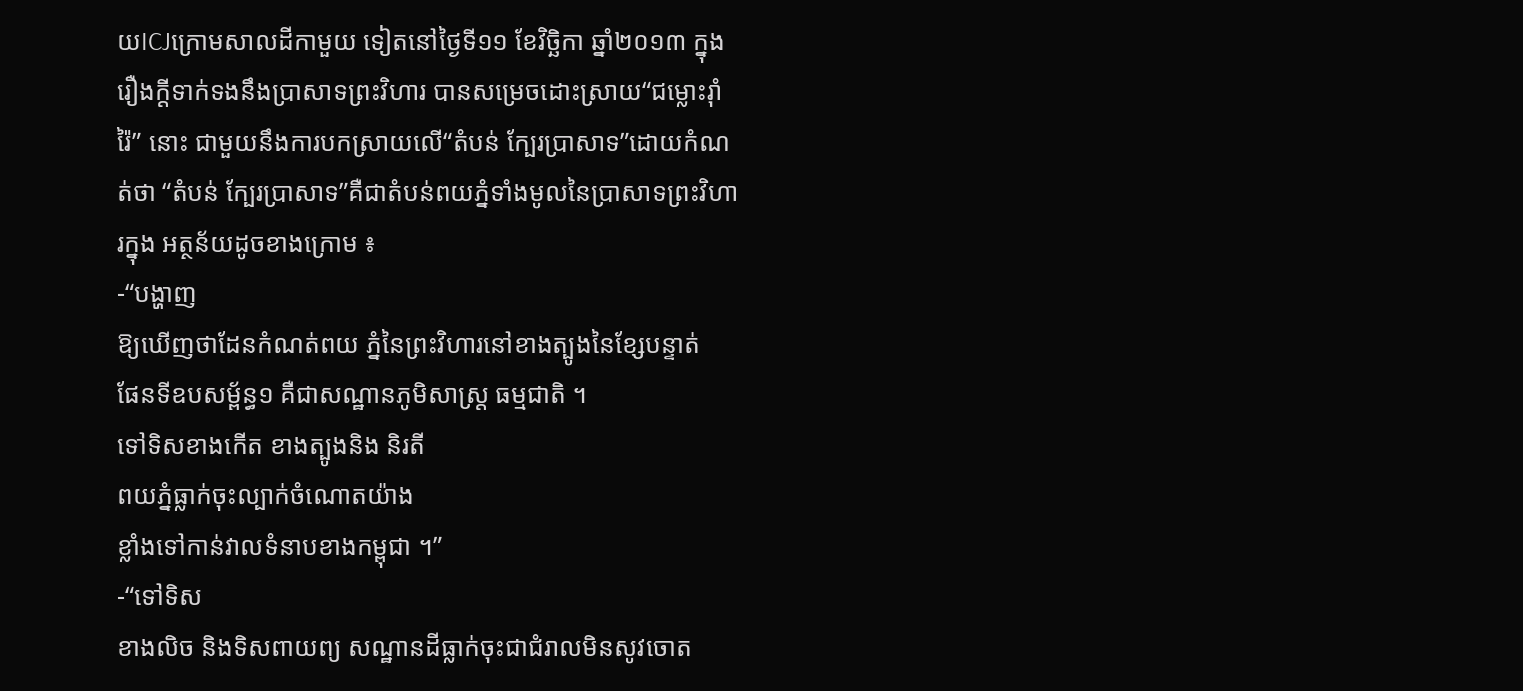យICJក្រោមសាលដីកាមួយ ទៀតនៅថ្ងៃទី១១ ខែវិច្ឆិកា ឆ្នាំ២០១៣ ក្នុងរឿងក្ដីទាក់ទងនឹងប្រាសាទព្រះវិហារ បានសម្រេចដោះស្រាយ“ជម្លោះរ៉ាំរ៉ៃ” នោះ ជាមួយនឹងការបកស្រាយលើ“តំបន់ ក្បែរប្រាសាទ”ដោយកំណត់ថា “តំបន់ ក្បែរប្រាសាទ”គឺជាតំបន់ពយភ្នំទាំងមូលនៃប្រាសាទព្រះវិហារក្នុង អត្ថន័យដូចខាងក្រោម ៖
-“បង្ហាញ
ឱ្យឃើញថាដែនកំណត់ពយ ភ្នំនៃព្រះវិហារនៅខាងត្បូងនៃខ្សែបន្ទាត់
ផែនទីឧបសម្ព័ន្ធ១ គឺជាសណ្ឋានភូមិសាស្ដ្រ ធម្មជាតិ ។
ទៅទិសខាងកើត ខាងត្បូងនិង និរតី
ពយភ្នំធ្លាក់ចុះល្បាក់ចំណោតយ៉ាង
ខ្លាំងទៅកាន់វាលទំនាបខាងកម្ពុជា ។”
-“ទៅទិស
ខាងលិច និងទិសពាយព្យ សណ្ឋានដីធ្លាក់ចុះជាជំរាលមិនសូវចោត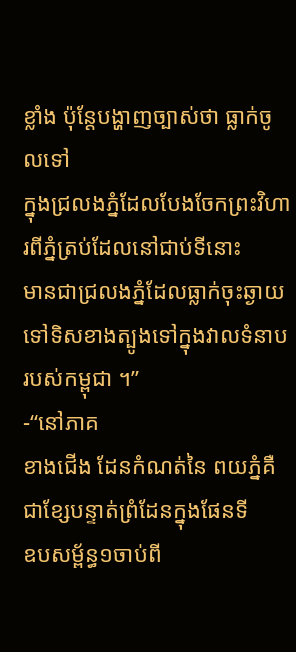ខ្លាំង ប៉ុន្ដែបង្ហាញច្បាស់ថា ធ្លាក់ចូលទៅ
ក្នុងជ្រលងភ្នំដែលបែងចែកព្រះវិហារពីភ្នំត្រប់ដែលនៅជាប់ទីនោះ
មានជាជ្រលងភ្នំដែលធ្លាក់ចុះឆ្ងាយទៅទិសខាងត្បូងទៅក្នុងវាលទំនាប
របស់កម្ពុជា ។”
-“នៅភាគ
ខាងជើង ដែនកំណត់នៃ ពយភ្នំគឺជាខ្សែបន្ទាត់ព្រំដែនក្នុងផែនទី
ឧបសម្ព័ន្ធ១ចាប់ពី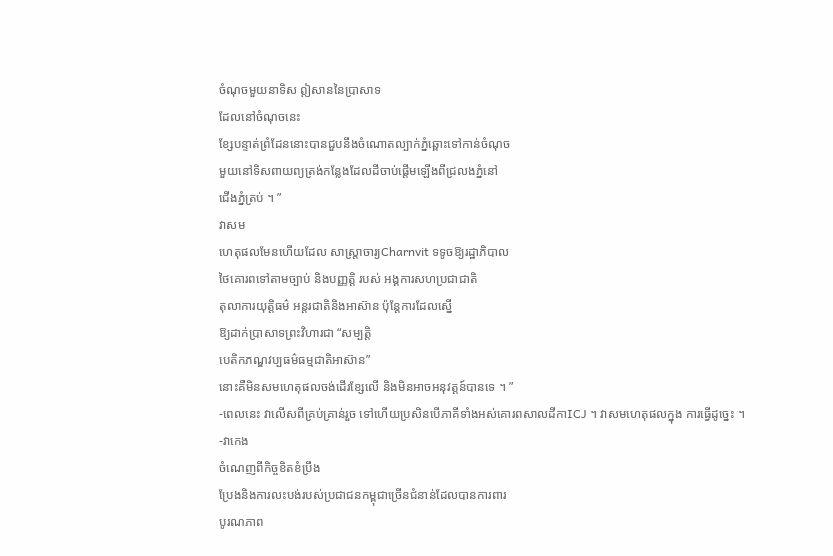ចំណុចមួយនាទិស ឦសាននៃប្រាសាទ
ដែលនៅចំណុចនេះ
ខ្សែបន្ទាត់ព្រំដែននោះបានជួបនឹងចំណោតល្បាក់ភ្នំឆ្ពោះទៅកាន់ចំណុច
មួយនៅទិសពាយព្យត្រង់កន្លែងដែលដីចាប់ផ្ដើមឡើងពីជ្រលងភ្នំនៅ
ជើងភ្នំត្រប់ ។ ”
វាសម
ហេតុផលមែនហើយដែល សាស្ដ្រាចារ្យCharnvit ទទូចឱ្យរដ្ឋាភិបាល
ថៃគោរពទៅតាមច្បាប់ និងបញ្ញត្ដិ របស់ អង្គការសហប្រជាជាតិ
តុលាការយុត្ដិធម៌ អន្ដរជាតិនិងអាស៊ាន ប៉ុន្ដែការដែលស្នើ
ឱ្យដាក់ប្រាសាទព្រះវិហារជា “សម្បត្ដិ
បេតិកភណ្ឌវប្បធម៌ធម្មជាតិអាស៊ាន”
នោះគឺមិនសមហេតុផលចង់ដើរខ្សែលើ និងមិនអាចអនុវត្ដន៍បានទេ ។ ”
-ពេលនេះ វាលើសពីគ្រប់គ្រាន់រួច ទៅហើយប្រសិនបើភាគីទាំងអស់គោរពសាលដីកាICJ ។ វាសមហេតុផលក្នុង ការធ្វើដូច្នេះ ។
-វាកេង
ចំណេញពីកិច្ចខិតខំប្រឹង
ប្រែងនិងការលះបង់របស់ប្រជាជនកម្ពុជាច្រើនជំនាន់ដែលបានការពារ
បូរណភាព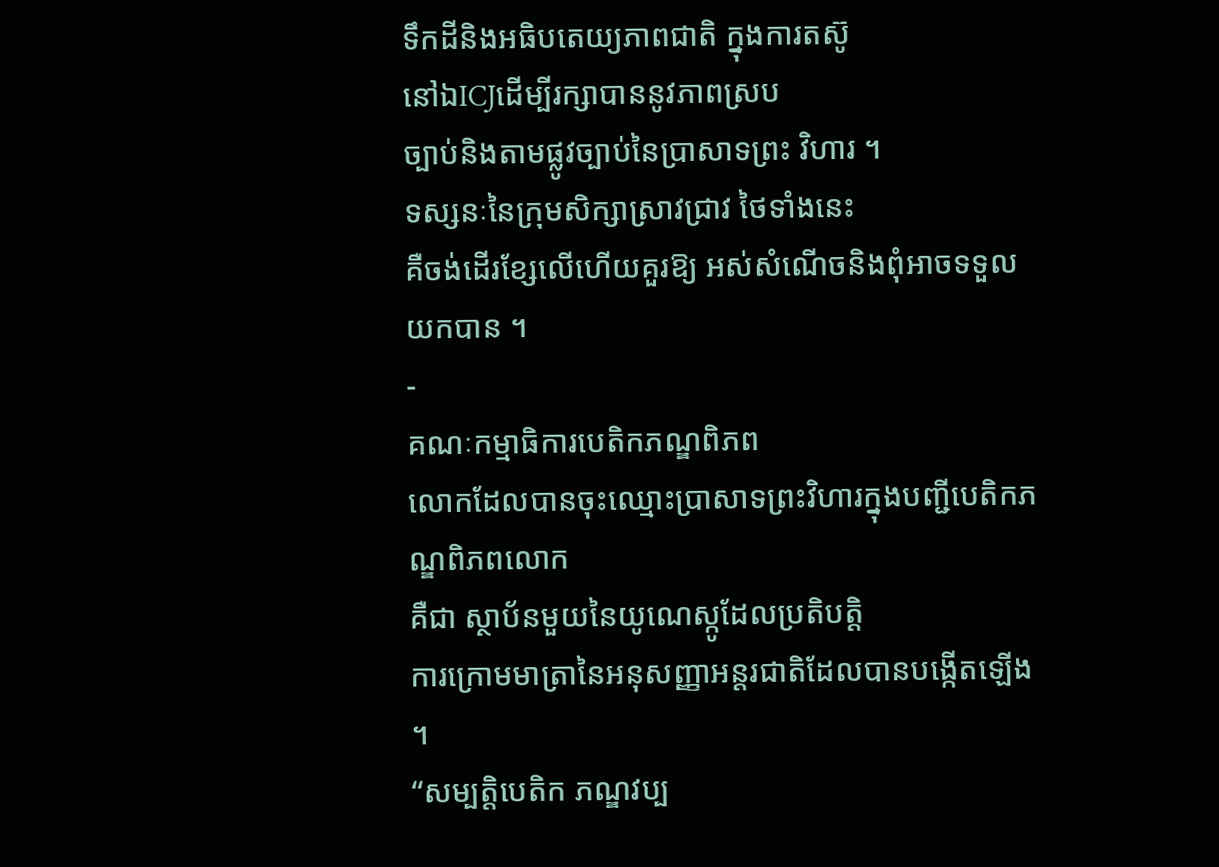ទឹកដីនិងអធិបតេយ្យភាពជាតិ ក្នុងការតស៊ូ
នៅឯICJដើម្បីរក្សាបាននូវភាពស្រប
ច្បាប់និងតាមផ្លូវច្បាប់នៃប្រាសាទព្រះ វិហារ ។
ទស្សនៈនៃក្រុមសិក្សាស្រាវជ្រាវ ថៃទាំងនេះ
គឺចង់ដើរខ្សែលើហើយគួរឱ្យ អស់សំណើចនិងពុំអាចទទួលយកបាន ។
-
គណៈកម្មាធិការបេតិកភណ្ឌពិភព
លោកដែលបានចុះឈ្មោះប្រាសាទព្រះវិហារក្នុងបញ្ជីបេតិកភណ្ឌពិភពលោក
គឺជា ស្ថាប័នមួយនៃយូណេស្កូដែលប្រតិបត្ដិ
ការក្រោមមាត្រានៃអនុសញ្ញាអន្ដរជាតិដែលបានបង្កើតឡើង ។
“សម្បត្ដិបេតិក ភណ្ឌវប្ប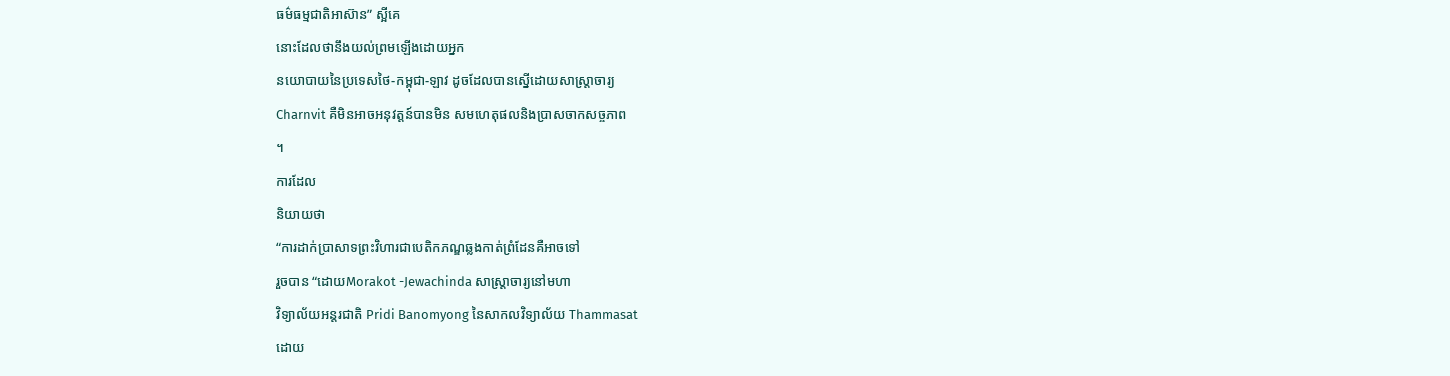ធម៌ធម្មជាតិអាស៊ាន” ស្អីគេ
នោះដែលថានឹងយល់ព្រមឡើងដោយអ្នក
នយោបាយនៃប្រទេសថៃ-កម្ពុជា-ឡាវ ដូចដែលបានស្នើដោយសាស្ដ្រាចារ្យ
Charnvit គឺមិនអាចអនុវត្ដន៍បានមិន សមហេតុផលនិងប្រាសចាកសច្ចភាព
។
ការដែល
និយាយថា
“ការដាក់ប្រាសាទព្រះវិហារជាបេតិកភណ្ឌឆ្លងកាត់ព្រំដែនគឺអាចទៅ
រួចបាន “ដោយMorakot -Jewachinda សាស្ដ្រាចារ្យនៅមហា
វិទ្យាល័យអន្ដរជាតិ Pridi Banomyong នៃសាកលវិទ្យាល័យ Thammasat
ដោយ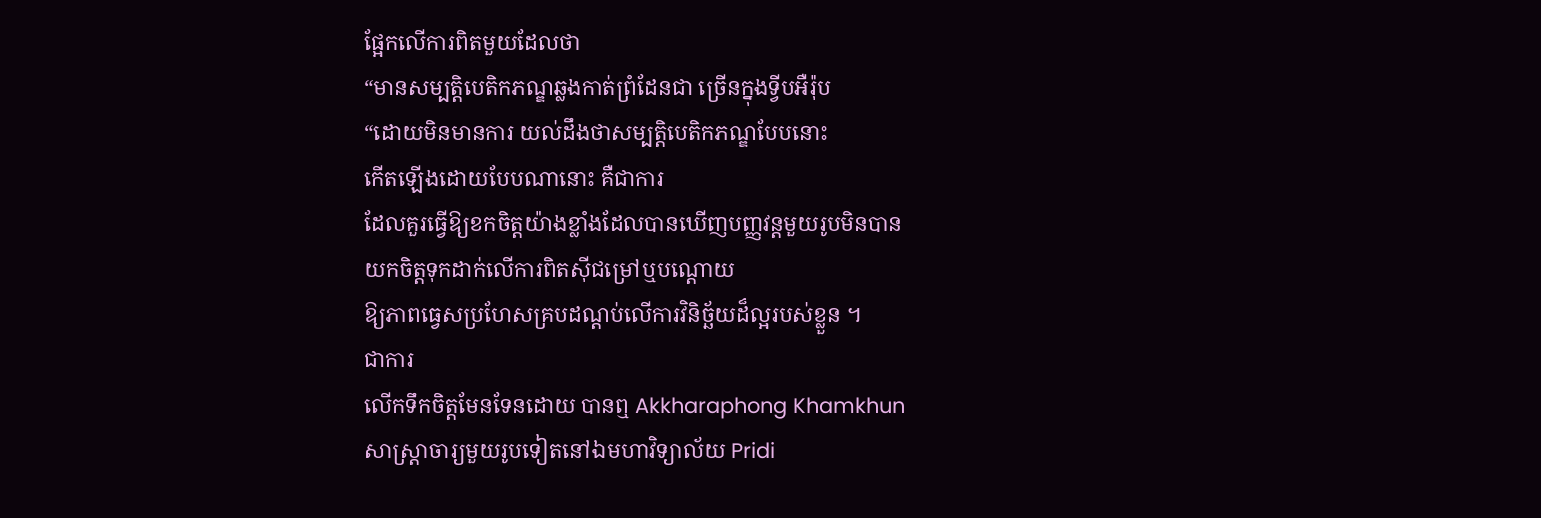ផ្អែកលើការពិតមួយដែលថា
“មានសម្បត្ដិបេតិកភណ្ឌឆ្លងកាត់ព្រំដែនជា ច្រើនក្នុងទ្វីបអឺរ៉ុប
“ដោយមិនមានការ យល់ដឹងថាសម្បត្ដិបេតិកភណ្ឌបែបនោះ
កើតឡើងដោយបែបណានោះ គឺជាការ
ដែលគួរធ្វើឱ្យខកចិត្ដយ៉ាងខ្លាំងដែលបានឃើញបញ្ញវន្ដមួយរូបមិនបាន
យកចិត្ដទុកដាក់លើការពិតស៊ីជម្រៅឬបណ្ដោយ
ឱ្យភាពធ្វេសប្រហែសគ្របដណ្ដប់លើការវិនិច្ឆ័យដ៏ល្អរបស់ខ្លួន ។
ជាការ
លើកទឹកចិត្ដមែនទែនដោយ បានឮ Akkharaphong Khamkhun
សាស្ដ្រាចារ្យមួយរូបទៀតនៅឯមហាវិទ្យាល័យ Pridi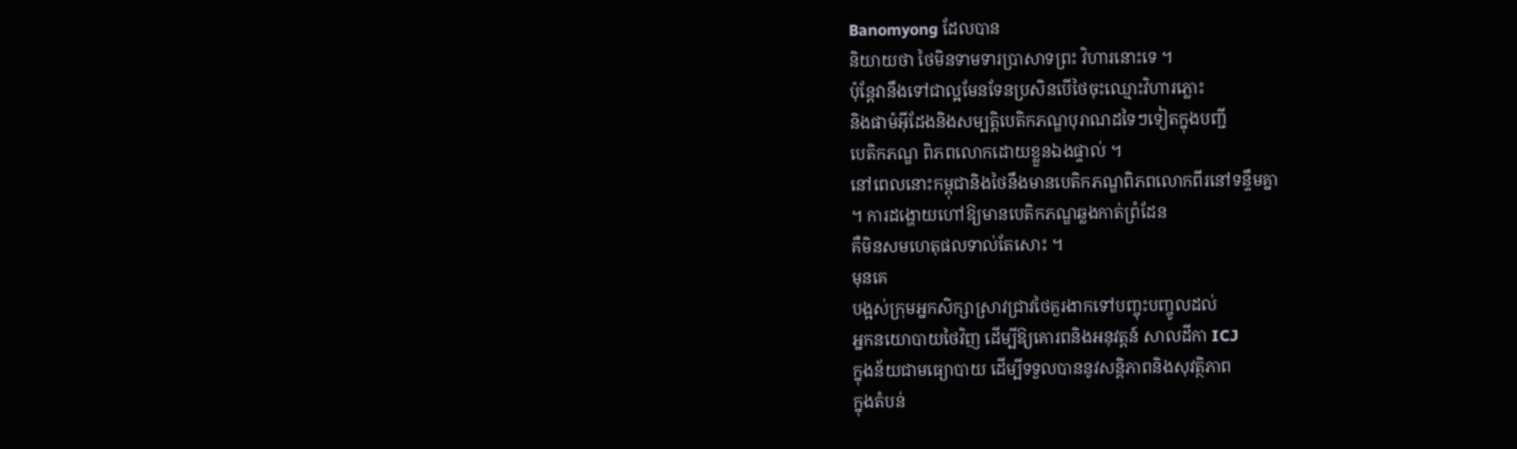Banomyong ដែលបាន
និយាយថា ថៃមិនទាមទារប្រាសាទព្រះ វិហារនោះទេ ។
ប៉ុន្ដែវានឹងទៅជាល្អមែនទែនប្រសិនបើថៃចុះឈ្មោះវិហារភ្លោះ
និងផាម៉អ៊ីដែងនិងសម្បត្ដិបេតិកភណ្ឌបុរាណដទៃៗទៀតក្នុងបញ្ជី
បេតិកភណ្ឌ ពិភពលោកដោយខ្លួនឯងផ្ទាល់ ។
នៅពេលនោះកម្ពុជានិងថៃនឹងមានបេតិកភណ្ឌពិភពលោកពីរនៅទន្ទឹមគ្នា
។ ការដង្ហោយហៅឱ្យមានបេតិកភណ្ឌឆ្លងកាត់ព្រំដែន
គឺមិនសមហេតុផលទាល់តែសោះ ។
មុនគេ
បង្អស់ក្រុមអ្នកសិក្សាស្រាវជ្រាវថៃគួរងាកទៅបញ្ចុះបញ្ចូលដល់
អ្នកនយោបាយថៃវិញ ដើម្បីឱ្យគោរពនិងអនុវត្ដន៍ សាលដីកា ICJ
ក្នុងន័យជាមធ្យោបាយ ដើម្បីទទួលបាននូវសន្ដិភាពនិងសុវត្ថិភាព
ក្នុងតំបន់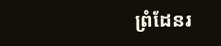ព្រំដែនរ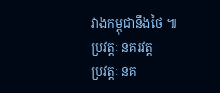វាងកម្ពុជានឹងថៃ ៕
ប្រវត្តៈ នគរវត្ត
ប្រវត្តៈ នគ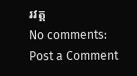រវត្ត
No comments:
Post a Comment